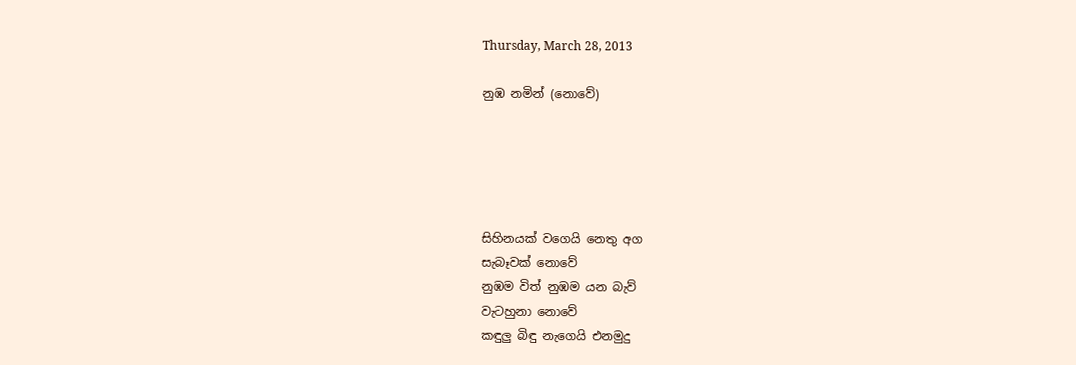Thursday, March 28, 2013

නුඹ නමින් (නොවේ)





සිහිනයක් වගෙයි නෙතු අග
සැබෑවක් නොවේ
නුඹම විත් නුඹම යන බැව්
වැටහුනා නොවේ
කඳුලු බිඳු නැගෙයි එනමුදු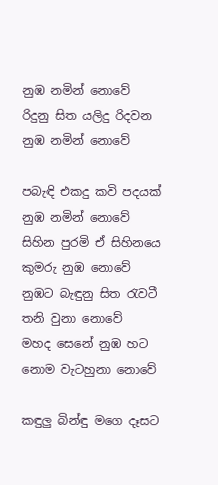නුඹ නමින් නොවේ
රිදුනු සිත යලිදු රිදවන
නුඹ නමින් නොවේ

පබැඳි එකදු කවි පදයක්
නුඹ නමින් නොවේ
සිහින පුරමි ඒ සිහිනයෙ
කුමරු නුඹ නොවේ
නුඹට බැඳුනු සිත රැවටී
තනි වුනා නොවේ
මහද සෙනේ නුඹ හට
නොම වැටහුනා නොවේ

කඳුලු බින්ඳු මගෙ දෑසට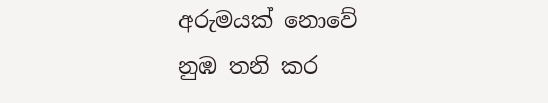අරුමයක් නොවේ
නුඹ තනි කර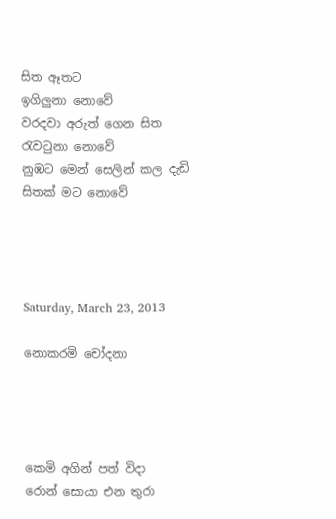සිත ඈතට
ඉගිලුනා නොවේ
වරදවා අරුත් ගෙන සිත
රැවටුනා නොවේ
නුඹට මෙන් සෙලින් කල දැඩි
සිතක් මට නොවේ




Saturday, March 23, 2013

නොකරමි චෝදනා




කෙමි අගින් පත් විදා
රොන් සොයා එන තුරා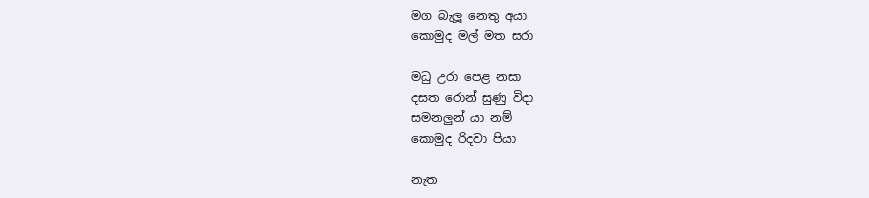මග බැලූ නෙතු අයා
කොමුද මල් මත සරා

මධු උරා පෙළ නසා
දසත රොන් සුණු විදා
සමනලුන් යා නම්
කොමුද රිදවා පියා

නැත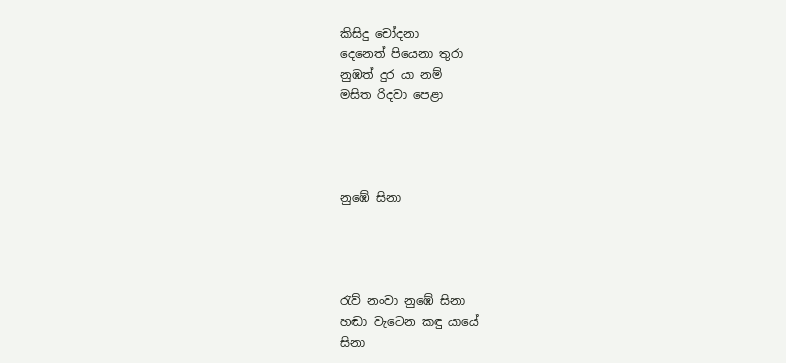කිසිදු චෝදනා
දෙනෙත් පියෙනා තුරා
නුඹත් දුර යා නම්
මසිත රිදවා පෙළා




නුඹේ සිනා




රැව් නංවා නුඹේ සිනා
හඬා වැටෙන කඳු යායේ
සිනා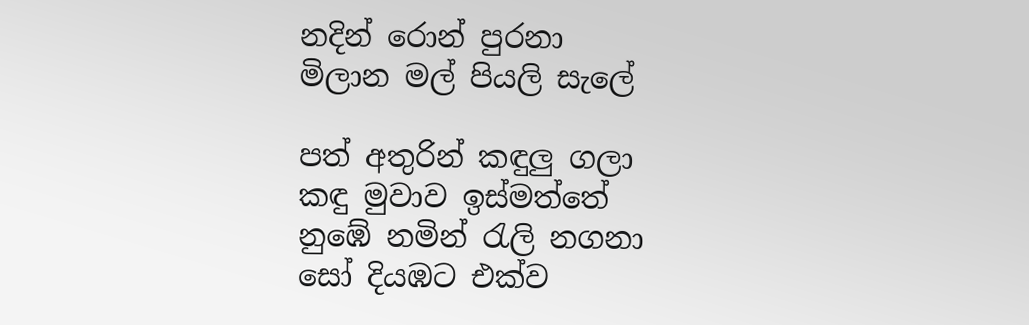නදින් රොන් පුරනා
මිලාන මල් පියලි සැලේ

පත් අතුරින් කඳුලු ගලා
කඳු මුවාව ඉස්මත්තේ
නුඹේ නමින් රැලි නගනා
සෝ දියඹට එක්ව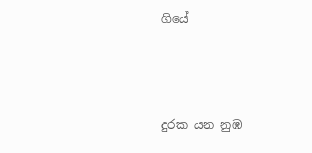ගියේ



දුරක යන නුඹ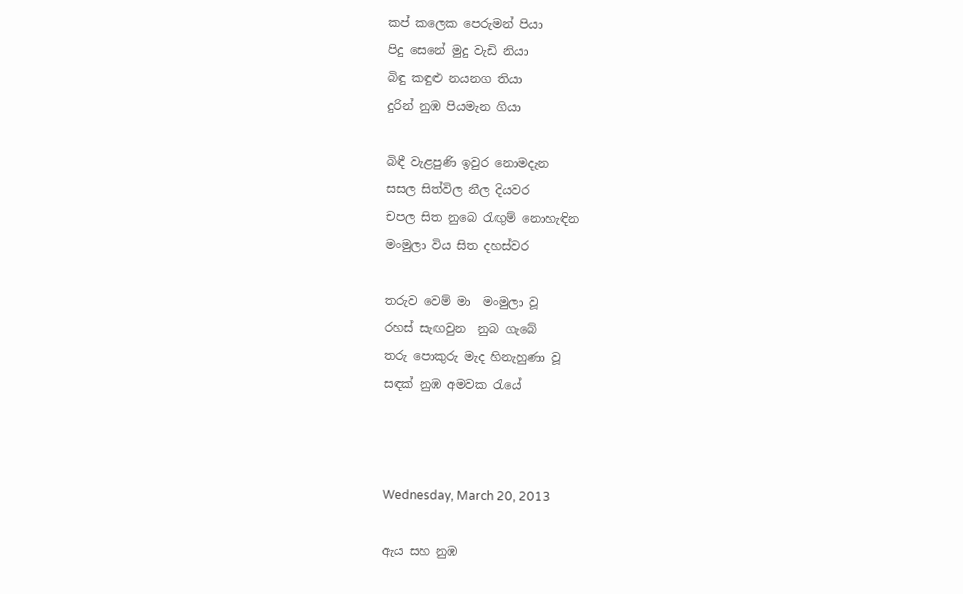කප් කලෙක පෙරුමන් පියා
පිදු සෙනේ මුදු වැඩි නියා
බිඳු කඳුළු නයනග තියා
දුරින් නුඹ පියමැන ගියා

බිඳී වැළපුණි ඉවුර නොමදැන
සසල සිත්විල නීල දියවර
චපල සිත නුබෙ රැඟුම් නොහැඳින
මංමුලා විය සිත දහස්වර

තරුව වෙම් මා  මංමුලා වූ
රහස් සැඟවුන  නුබ ගැබේ
තරු පොකුරු මැද හිනැහුණා වූ
සඳක් නුඹ අමවක රැයේ



Wednesday, March 20, 2013

ඇය සහ නුඹ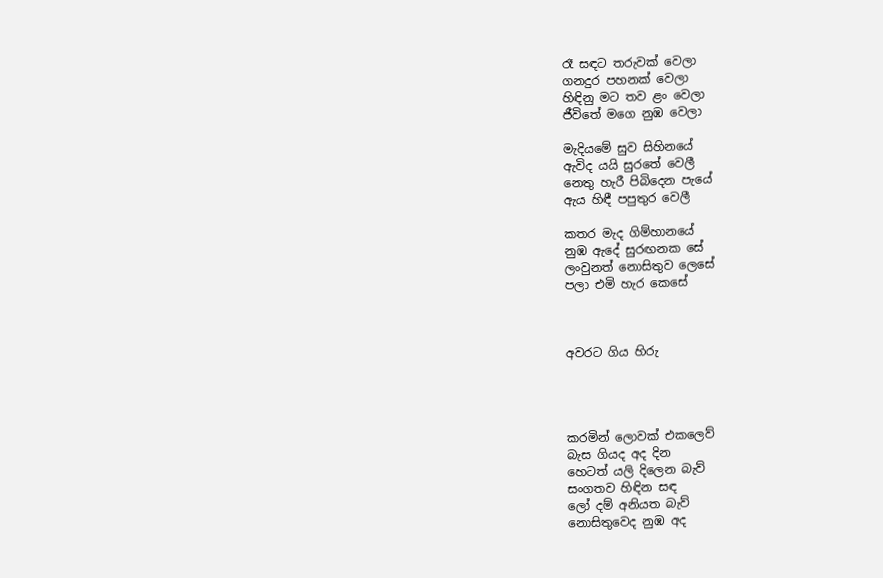රෑ සඳට තරුවක් වෙලා
ගනදුර පහනක් වෙලා
හිඳිනු මට තව ළං වෙලා
ජීවිතේ මගෙ නුඹ වෙලා

මැදියමේ සුව සිහිනයේ
ඇවිද යයි සුරතේ වෙලී
නෙතු හැරී පිබිදෙන පැයේ
ඇය හිඳී පපුතුර වෙලී

කතර මැද ගිම්හානයේ
නුඹ ඇදේ සුරඟනක සේ
ලංවුනත් නොසිතුව ලෙසේ
පලා එමි හැර කෙසේ



අවරට ගිය හිරු




කරමින් ලොවක් එකලෙව්
බැස ගියද අද දින
හෙටත් යලි දිලෙන බැව්
සංගතව හිඳින සඳ
ලෝ දම් අනියත බැව්
නොසිතුවෙද නුඹ අද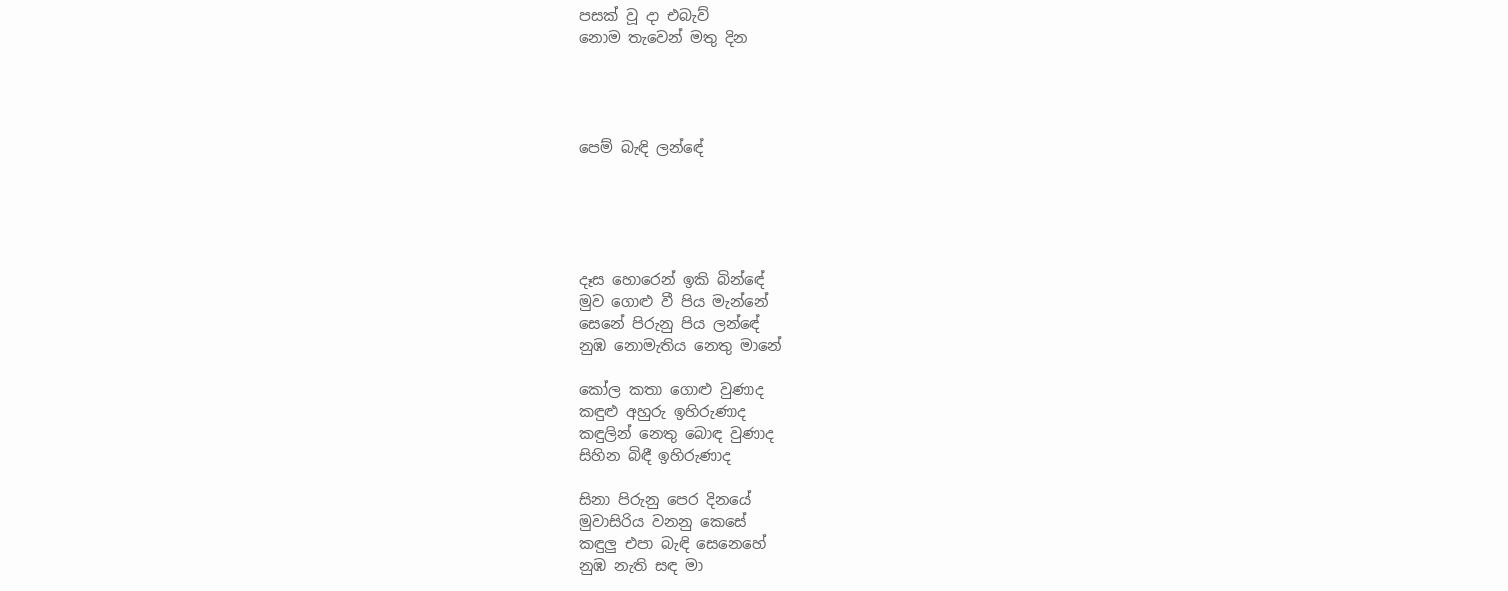පසක් වූ දා එබැව්
නොම තැවෙන් මතු දින




පෙම් බැඳි ලන්ඳේ





දෑස හොරෙන් ඉකි බින්ඳේ
මුව ගොළු වී පිය මැන්නේ
සෙනේ පිරුනු පිය ලන්ඳේ
නුඹ නොමැතිය නෙතු මානේ

කෝල කතා ගොළු වුණාද
කඳුළු අහුරු ඉහිරුණාද
කඳුලින් නෙතු බොඳ වුණාද
සිහින බිඳී ඉහිරුණාද

සිනා පිරුනු පෙර දිනයේ
මුවාසිරිය වනනු කෙසේ
කඳුලු එපා බැඳි සෙනෙහේ
නුඹ නැති සඳ මා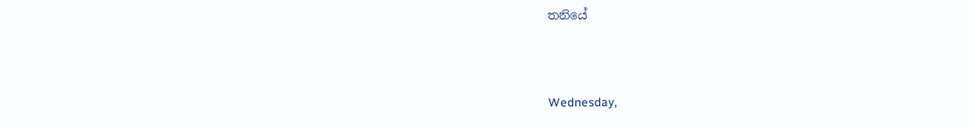තනියේ



Wednesday,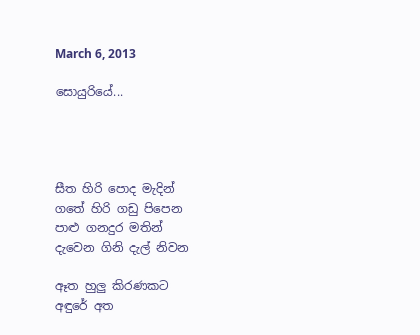March 6, 2013

සොයුරියේ...




සීත හිරි පොද මැදින්
ගතේ හිරි ගඩු පිපෙන
පාළු ගනදුර මතින්
දැවෙන ගිනි දැල් නිවන

ඈත හුලු කිරණකට
අඳුරේ අත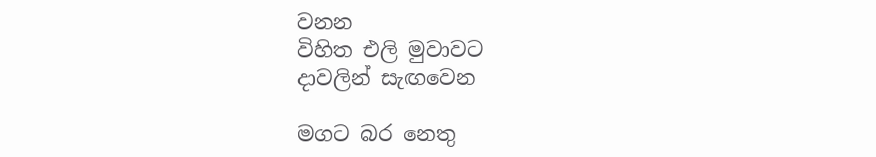වනන
විහිත එලි මුවාවට
දාවලින් සැඟවෙන

මගට බර නෙතු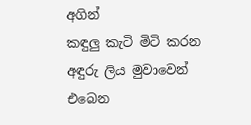අගින්
කඳුලු කැටි මිටි කරන
අඳුරු ලිය මුවාවෙන්
එබෙන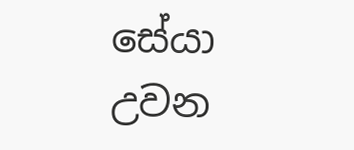සේයා උවන